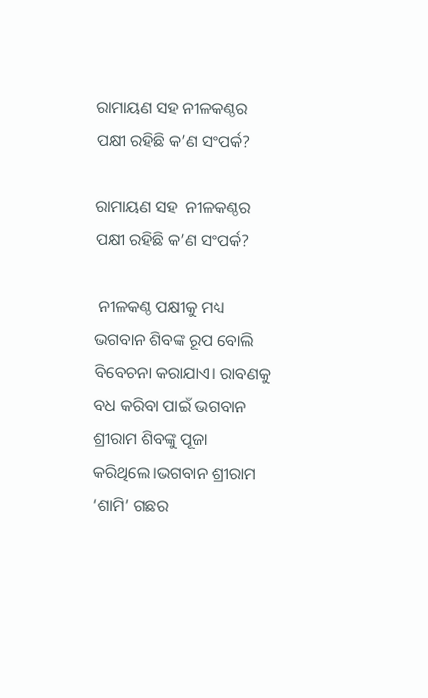ରାମାୟଣ ସହ ନୀଳକଣ୍ଠର ପକ୍ଷୀ ରହିଛି କ’ଣ ସଂପର୍କ?

ରାମାୟଣ ସହ  ନୀଳକଣ୍ଠର ପକ୍ଷୀ ରହିଛି କ’ଣ ସଂପର୍କ?

 ନୀଳକଣ୍ଠ ପକ୍ଷୀକୁ ମଧ୍ୟ ଭଗବାନ ଶିବଙ୍କ ରୂପ ବୋଲି ବିବେଚନା କରାଯାଏ। ରାବଣକୁ ବଧ କରିବା ପାଇଁ ଭଗବାନ ଶ୍ରୀରାମ ଶିବଙ୍କୁ ପୂଜା କରିଥିଲେ।ଭଗବାନ ଶ୍ରୀରାମ ‘ଶାମି’ ଗଛର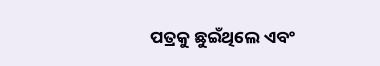ପତ୍ରକୁ ଛୁଇଁଥିଲେ ଏବଂ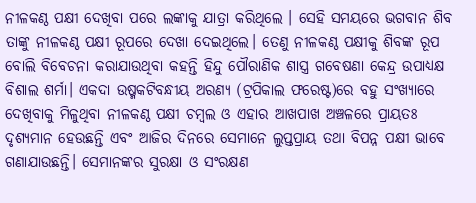ନୀଳକଣ୍ଠ ପକ୍ଷୀ ଦେଖିବା ପରେ ଲଙ୍କାକୁ ଯାତ୍ରା କରିଥିଲେ । ସେହି ସମୟରେ ଭଗବାନ ଶିବ ତାଙ୍କୁ ନୀଳକଣ୍ଠ ପକ୍ଷୀ ରୂପରେ ଦେଖା ଦେଇଥିଲେ। ତେଣୁ ନୀଳକଣ୍ଠ ପକ୍ଷୀକୁ ଶିବଙ୍କ ରୂପ ବୋଲି ବିବେଚନା କରାଯାଉଥିବା କହନ୍ତି ହିନ୍ଦୁ ପୌରାଣିକ ଶାସ୍ତ୍ର ଗବେଷଣା କେନ୍ଦ୍ର ଉପାଧ୍ୟକ୍ଷ ବିଶାଲ ଶର୍ମା। ଏକଦା ଉଷ୍ମକଟିବନ୍ଧୀୟ ଅରଣ୍ୟ (ଟ୍ରପିକାଲ ଫରେଷ୍ଟ)ରେ ବହୁ ସଂଖ୍ୟାରେ ଦେଖିବାକୁ ମିଳୁଥିବା ନୀଳକଣ୍ଠ ପକ୍ଷୀ ଚମ୍ବଲ ଓ ଏହାର ଆଖପାଖ ଅଞ୍ଚଳରେ ପ୍ରାୟତଃ ଦୃଶ୍ୟମାନ ହେଉଛନ୍ତି ଏବଂ ଆଜିର ଦିନରେ ସେମାନେ ଲୁପ୍ତପ୍ରାୟ ତଥା ବିପନ୍ନ ପକ୍ଷୀ ଭାବେ ଗଣାଯାଉଛନ୍ତି। ସେମାନଙ୍କର ସୁରକ୍ଷା ଓ ସଂରକ୍ଷଣ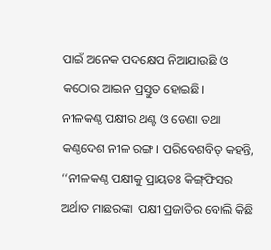ପାଇଁ ଅନେକ ପଦକ୍ଷେପ ନିଆଯାଉଛି ଓ କଠୋର ଆଇନ ପ୍ରସ୍ତୁତ ହୋଇଛି।
ନୀଳକଣ୍ଠ ପକ୍ଷୀର ଥଣ୍ଟ ଓ ଡେଣା ତଥା କଣ୍ଠଦେଶ ନୀଳ ରଙ୍ଗ। ପରିବେଶବିତ୍‌ କହନ୍ତି, ‘‘ନୀଳକଣ୍ଠ ପକ୍ଷୀକୁ ପ୍ରାୟତଃ କିଙ୍ଗ୍‌ଫିସର ଅର୍ଥାତ ମାଛରଙ୍କା  ପକ୍ଷୀ ପ୍ରଜାତିର ବୋଲି କିଛି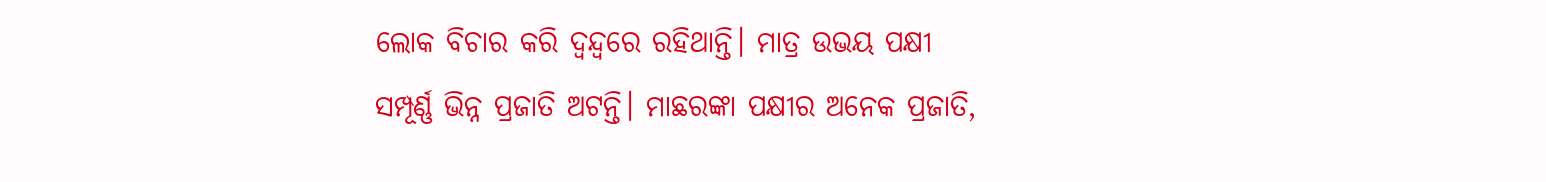ଲୋକ ବିଚାର କରି ଦ୍ୱନ୍ଦ୍ୱରେ ରହିଥାନ୍ତି। ମାତ୍ର ଉଭୟ ପକ୍ଷୀ ସମ୍ପୂର୍ଣ୍ଣ ଭିନ୍ନ ପ୍ରଜାତି ଅଟନ୍ତି। ମାଛରଙ୍କା ପକ୍ଷୀର ଅନେକ ପ୍ରଜାତି,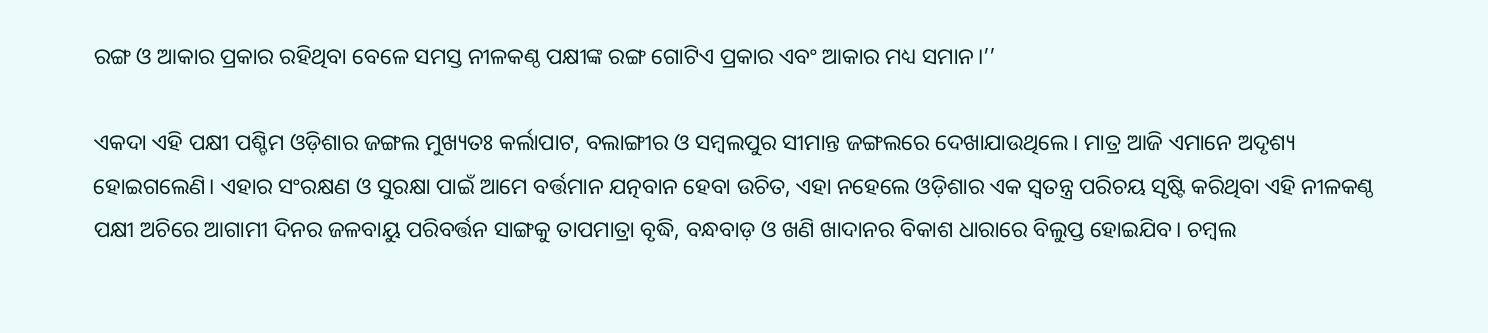ରଙ୍ଗ ଓ ଆକାର ପ୍ରକାର ରହିଥିବା ବେଳେ ସମସ୍ତ ନୀଳକଣ୍ଠ ପକ୍ଷୀଙ୍କ ରଙ୍ଗ ଗୋଟିଏ ପ୍ରକାର ଏବଂ ଆକାର ମଧ୍ୟ ସମାନ।’’

ଏକଦା ଏହି ପକ୍ଷୀ ପଶ୍ଚିମ ଓଡ଼ିଶାର ଜଙ୍ଗଲ ମୁଖ୍ୟତଃ କର୍ଲାପାଟ, ବଲାଙ୍ଗୀର ଓ ସମ୍ବଲପୁର ସୀମାନ୍ତ ଜଙ୍ଗଲରେ ଦେଖାଯାଉଥିଲେ। ମାତ୍ର ଆଜି ଏମାନେ ଅଦୃଶ୍ୟ ହୋଇଗଲେଣି। ଏହାର ସଂରକ୍ଷଣ ଓ ସୁରକ୍ଷା ପାଇଁ ଆମେ ବର୍ତ୍ତମାନ ଯତ୍ନବାନ ହେବା ଉଚିତ, ଏହା ନହେଲେ ଓଡ଼ିଶାର ଏକ ସ୍ୱତନ୍ତ୍ର ପରିଚୟ ସୃଷ୍ଟି କରିଥିବା ଏହି ନୀଳକଣ୍ଠ ପକ୍ଷୀ ଅଚିରେ ଆଗାମୀ ଦିନର ଜଳବାୟୁ ପରିବର୍ତ୍ତନ ସାଙ୍ଗକୁ ତାପମାତ୍ରା ବୃଦ୍ଧି, ବନ୍ଧବାଡ଼ ଓ ଖଣି ଖାଦାନର ବିକାଶ ଧାରାରେ ବିଲୁପ୍ତ ହୋଇଯିବ। ଚମ୍ବଲ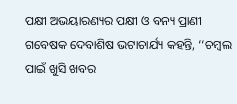ପକ୍ଷୀ ଅଭୟାରଣ୍ୟର ପକ୍ଷୀ ଓ ବନ୍ୟ ପ୍ରାଣୀ ଗବେଷକ ଦେବାଶିଷ ଭଟାଚାର୍ଯ୍ୟ କହନ୍ତି, ‘‘ଚମ୍ବଲ ପାଇଁ ଖୁସି ଖବର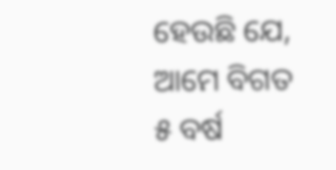ହେଉଛି ଯେ, ଆମେ ବିଗତ ୫ ବର୍ଷ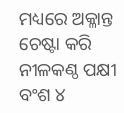ମଧ୍ୟରେ ଅକ୍ଳାନ୍ତ ଚେଷ୍ଟା କରି ନୀଳକଣ୍ଠ ପକ୍ଷୀ ବଂଶ ୪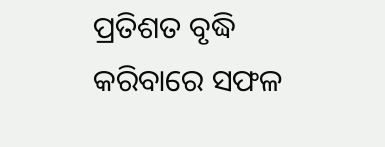ପ୍ରତିଶତ ବୃଦ୍ଧି କରିବାରେ ସଫଳ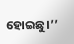ହୋଇଛୁ।’’